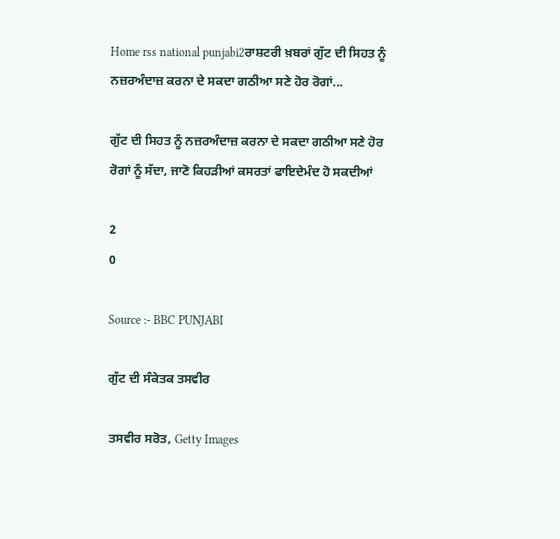Home rss national punjabi2ਰਾਸ਼ਟਰੀ ਖ਼ਬਰਾਂ ਗੁੱਟ ਦੀ ਸਿਹਤ ਨੂੰ ਨਜ਼ਰਅੰਦਾਜ਼ ਕਰਨਾ ਦੇ ਸਕਦਾ ਗਠੀਆ ਸਣੇ ਹੋਰ ਰੋਗਾਂ...

ਗੁੱਟ ਦੀ ਸਿਹਤ ਨੂੰ ਨਜ਼ਰਅੰਦਾਜ਼ ਕਰਨਾ ਦੇ ਸਕਦਾ ਗਠੀਆ ਸਣੇ ਹੋਰ ਰੋਗਾਂ ਨੂੰ ਸੱਦਾ, ਜਾਣੋ ਕਿਹੜੀਆਂ ਕਸਰਤਾਂ ਫਾਇਦੇਮੰਦ ਹੋ ਸਕਦੀਆਂ

2
0

Source :- BBC PUNJABI

ਗੁੱਟ ਦੀ ਸੰਕੇਤਕ ਤਸਵੀਰ

ਤਸਵੀਰ ਸਰੋਤ, Getty Images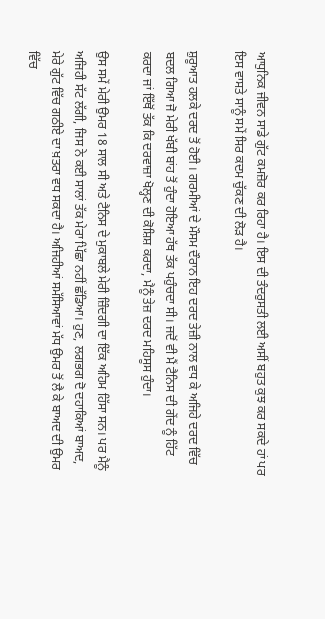ਆਧੁਨਿਕ ਜੀਵਨ ਸਾਡੇ ਗੁੱਟ ਕਮਜ਼ੋਰ ਕਰ ਰਿਹਾ ਹੈ। ਇਸ ਦੀ ਤੰਦਰੁਸਤੀ ਲਈ ਅਸੀਂ ਬਹੁਤ ਕੁਝ ਕਰ ਸਕਦੇ ਹਾਂ ਪਰ ਇਸ ਵਾਸਤੇ ਸਾਨੂੰ ਸਮੇਂ ਸਿਰ ਕਦਮ ਚੁੱਕਣ ਦੀ ਲੋੜ ਹੈ।

ਸ਼ੁਰੂਆਤ ਹਲਕੇ ਦਰਦ ਤੋਂ ਹੋਈ । ਗਰਮੀਆਂ ਦੇ ਮੌਸਮ ਦੌਰਾਨ ਇਹ ਦਰਦ ਤੇਜ਼ੀ ਨਾਲ ਵਧ ਕੇ ਅਜਿਹੇ ਦਰਦ ਵਿੱਚ ਬਦਲ ਗਿਆ ਜੋ ਮੇਰੀ ਖੱਬੀ ਬਾਂਹ ਤੋਂ ਹੁੰਦਾ ਹੋਇਆ ਹੱਥ ਤੱਕ ਪਹੁੰਚਦਾ ਸੀ। ਜਦੋਂ ਵੀ ਮੈਂ ਟੈਨਿਸ ਦੀ ਗੇਂਦ ਨੂੰ ਹਿੱਟ ਕਰਦਾ ਜਾਂ ਇੱਥੋਂ ਤੱਕ ਕਿ ਦਰਵਾਜ਼ਾ ਖੋਲ੍ਹਣ ਦੀ ਕੋਸ਼ਿਸ਼ ਕਰਦਾ, ਮੈਨੂੰ ਤੇਜ਼ ਦਰਦ ਮਹਿਸੂਸ ਹੁੰਦਾ।

ਉਸ ਸਮੇਂ ਮੇਰੀ ਉਮਰ 18 ਸਾਲ ਸੀ ਅਤੇ ਟੈਨਿਸ ਦੇ ਮੁਕਾਬਲੇ ਮੇਰੀ ਜ਼ਿੰਦਗੀ ਦਾ ਇੱਕ ਅਹਿਮ ਹਿੱਸਾ ਸਨ। ਪਰ ਮੈਨੂੰ ਅਜਿਹੀ ਸੱਟ ਲੱਗੀ, ਜਿਸ ਨੇ ਕਈ ਸਾਲਾਂ ਤੱਕ ਮੇਰਾ ਪਿੱਛਾ ਨਹੀਂ ਛੱਡਿਆ। ਹੁਣ, ਲਗਭਗ ਦੋ ਦਹਾਕਿਆਂ ਬਾਅਦ, ਮੇਰੇ ਗੁੱਟ ਵਿੱਚ ਗਠੀਏ ਦਾ ਖ਼ਤਰਾ ਵਧ ਸਕਦਾ ਹੈ। ਅਜਿਹੀਆਂ ਸਮੱਸਿਆਵਾਂ ਮੱਧ ਉਮਰ ਤੋਂ ਲੈ ਕੇ ਬਾਅਦ ਦੀ ਉਮਰ ਵਿੱਚ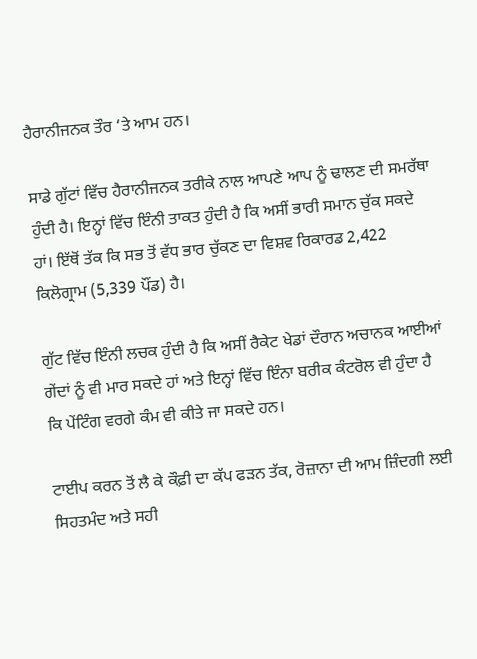ਹੈਰਾਨੀਜਨਕ ਤੌਰ ‘ਤੇ ਆਮ ਹਨ।

ਸਾਡੇ ਗੁੱਟਾਂ ਵਿੱਚ ਹੈਰਾਨੀਜਨਕ ਤਰੀਕੇ ਨਾਲ ਆਪਣੇ ਆਪ ਨੂੰ ਢਾਲਣ ਦੀ ਸਮਰੱਥਾ ਹੁੰਦੀ ਹੈ। ਇਨ੍ਹਾਂ ਵਿੱਚ ਇੰਨੀ ਤਾਕਤ ਹੁੰਦੀ ਹੈ ਕਿ ਅਸੀਂ ਭਾਰੀ ਸਮਾਨ ਚੁੱਕ ਸਕਦੇ ਹਾਂ। ਇੱਥੋਂ ਤੱਕ ਕਿ ਸਭ ਤੋਂ ਵੱਧ ਭਾਰ ਚੁੱਕਣ ਦਾ ਵਿਸ਼ਵ ਰਿਕਾਰਡ 2,422 ਕਿਲੋਗ੍ਰਾਮ (5,339 ਪੌਂਡ) ਹੈ।

ਗੁੱਟ ਵਿੱਚ ਇੰਨੀ ਲਚਕ ਹੁੰਦੀ ਹੈ ਕਿ ਅਸੀਂ ਰੈਕੇਟ ਖੇਡਾਂ ਦੌਰਾਨ ਅਚਾਨਕ ਆਈਆਂ ਗੇਂਦਾਂ ਨੂੰ ਵੀ ਮਾਰ ਸਕਦੇ ਹਾਂ ਅਤੇ ਇਨ੍ਹਾਂ ਵਿੱਚ ਇੰਨਾ ਬਰੀਕ ਕੰਟਰੋਲ ਵੀ ਹੁੰਦਾ ਹੈ ਕਿ ਪੇਂਟਿੰਗ ਵਰਗੇ ਕੰਮ ਵੀ ਕੀਤੇ ਜਾ ਸਕਦੇ ਹਨ।

ਟਾਈਪ ਕਰਨ ਤੋਂ ਲੈ ਕੇ ਕੌਫ਼ੀ ਦਾ ਕੱਪ ਫੜਨ ਤੱਕ, ਰੋਜ਼ਾਨਾ ਦੀ ਆਮ ਜ਼ਿੰਦਗੀ ਲਈ ਸਿਹਤਮੰਦ ਅਤੇ ਸਹੀ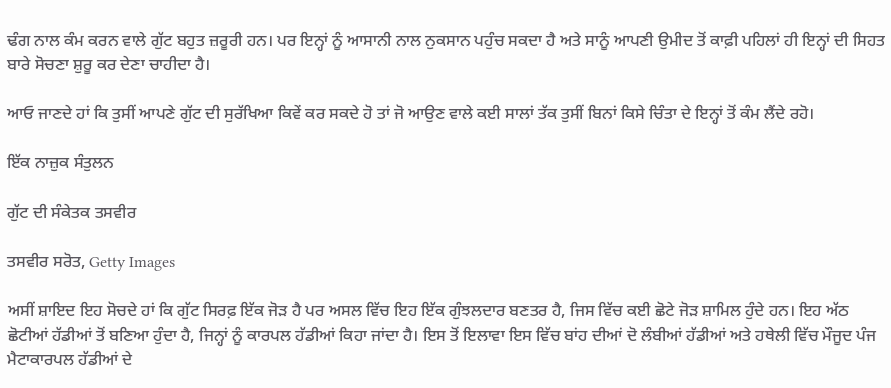ਢੰਗ ਨਾਲ ਕੰਮ ਕਰਨ ਵਾਲੇ ਗੁੱਟ ਬਹੁਤ ਜ਼ਰੂਰੀ ਹਨ। ਪਰ ਇਨ੍ਹਾਂ ਨੂੰ ਆਸਾਨੀ ਨਾਲ ਨੁਕਸਾਨ ਪਹੁੰਚ ਸਕਦਾ ਹੈ ਅਤੇ ਸਾਨੂੰ ਆਪਣੀ ਉਮੀਦ ਤੋਂ ਕਾਫ਼ੀ ਪਹਿਲਾਂ ਹੀ ਇਨ੍ਹਾਂ ਦੀ ਸਿਹਤ ਬਾਰੇ ਸੋਚਣਾ ਸ਼ੁਰੂ ਕਰ ਦੇਣਾ ਚਾਹੀਦਾ ਹੈ।

ਆਓ ਜਾਣਦੇ ਹਾਂ ਕਿ ਤੁਸੀਂ ਆਪਣੇ ਗੁੱਟ ਦੀ ਸੁਰੱਖਿਆ ਕਿਵੇਂ ਕਰ ਸਕਦੇ ਹੋ ਤਾਂ ਜੋ ਆਉਣ ਵਾਲੇ ਕਈ ਸਾਲਾਂ ਤੱਕ ਤੁਸੀਂ ਬਿਨਾਂ ਕਿਸੇ ਚਿੰਤਾ ਦੇ ਇਨ੍ਹਾਂ ਤੋਂ ਕੰਮ ਲੈਂਦੇ ਰਹੋ।

ਇੱਕ ਨਾਜ਼ੁਕ ਸੰਤੁਲਨ

ਗੁੱਟ ਦੀ ਸੰਕੇਤਕ ਤਸਵੀਰ

ਤਸਵੀਰ ਸਰੋਤ, Getty Images

ਅਸੀਂ ਸ਼ਾਇਦ ਇਹ ਸੋਚਦੇ ਹਾਂ ਕਿ ਗੁੱਟ ਸਿਰਫ਼ ਇੱਕ ਜੋੜ ਹੈ ਪਰ ਅਸਲ ਵਿੱਚ ਇਹ ਇੱਕ ਗੁੰਝਲਦਾਰ ਬਣਤਰ ਹੈ, ਜਿਸ ਵਿੱਚ ਕਈ ਛੋਟੇ ਜੋੜ ਸ਼ਾਮਿਲ ਹੁੰਦੇ ਹਨ। ਇਹ ਅੱਠ ਛੋਟੀਆਂ ਹੱਡੀਆਂ ਤੋਂ ਬਣਿਆ ਹੁੰਦਾ ਹੈ, ਜਿਨ੍ਹਾਂ ਨੂੰ ਕਾਰਪਲ ਹੱਡੀਆਂ ਕਿਹਾ ਜਾਂਦਾ ਹੈ। ਇਸ ਤੋਂ ਇਲਾਵਾ ਇਸ ਵਿੱਚ ਬਾਂਹ ਦੀਆਂ ਦੋ ਲੰਬੀਆਂ ਹੱਡੀਆਂ ਅਤੇ ਹਥੇਲੀ ਵਿੱਚ ਮੌਜੂਦ ਪੰਜ ਮੈਟਾਕਾਰਪਲ ਹੱਡੀਆਂ ਦੇ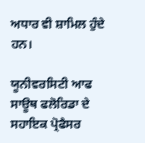ਅਧਾਰ ਵੀ ਸ਼ਾਮਿਲ ਹੁੰਦੇ ਹਨ।

ਯੂਨੀਵਰਸਿਟੀ ਆਫ ਸਾਊਥ ਫਲੋਰਿਡਾ ਦੇ ਸਹਾਇਕ ਪ੍ਰੋਫੈਸਰ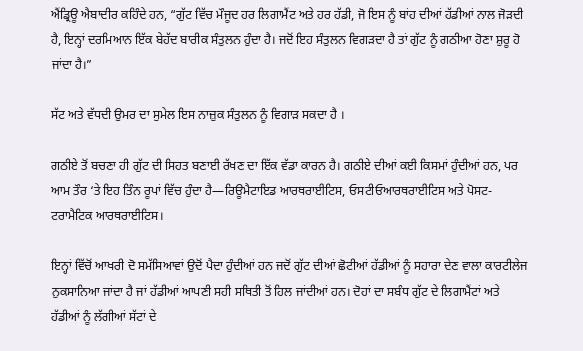ਐਂਡ੍ਰਿਊ ਐਬਾਦੀਰ ਕਹਿੰਦੇ ਹਨ, “ਗੁੱਟ ਵਿੱਚ ਮੌਜੂਦ ਹਰ ਲਿਗਾਮੈਂਟ ਅਤੇ ਹਰ ਹੱਡੀ, ਜੋ ਇਸ ਨੂੰ ਬਾਂਹ ਦੀਆਂ ਹੱਡੀਆਂ ਨਾਲ ਜੋੜਦੀ ਹੈ, ਇਨ੍ਹਾਂ ਦਰਮਿਆਨ ਇੱਕ ਬੇਹੱਦ ਬਾਰੀਕ ਸੰਤੁਲਨ ਹੁੰਦਾ ਹੈ। ਜਦੋਂ ਇਹ ਸੰਤੁਲਨ ਵਿਗੜਦਾ ਹੈ ਤਾਂ ਗੁੱਟ ਨੂੰ ਗਠੀਆ ਹੋਣਾ ਸ਼ੁਰੂ ਹੋ ਜਾਂਦਾ ਹੈ।”

ਸੱਟ ਅਤੇ ਵੱਧਦੀ ਉਮਰ ਦਾ ਸੁਮੇਲ ਇਸ ਨਾਜ਼ੁਕ ਸੰਤੁਲਨ ਨੂੰ ਵਿਗਾੜ ਸਕਦਾ ਹੈ ।

ਗਠੀਏ ਤੋਂ ਬਚਣਾ ਹੀ ਗੁੱਟ ਦੀ ਸਿਹਤ ਬਣਾਈ ਰੱਖਣ ਦਾ ਇੱਕ ਵੱਡਾ ਕਾਰਨ ਹੈ। ਗਠੀਏ ਦੀਆਂ ਕਈ ਕਿਸਮਾਂ ਹੁੰਦੀਆਂ ਹਨ, ਪਰ ਆਮ ਤੌਰ ‘ਤੇ ਇਹ ਤਿੰਨ ਰੂਪਾਂ ਵਿੱਚ ਹੁੰਦਾ ਹੈ—ਰਿਊਮੈਟਾਇਡ ਆਰਥਰਾਈਟਿਸ, ਓਸਟੀਓਆਰਥਰਾਈਟਿਸ ਅਤੇ ਪੋਸਟ-ਟਰਾਮੈਟਿਕ ਆਰਥਰਾਈਟਿਸ।

ਇਨ੍ਹਾਂ ਵਿੱਚੋਂ ਆਖਰੀ ਦੋ ਸਮੱਸਿਆਵਾਂ ਉਦੋਂ ਪੈਦਾ ਹੁੰਦੀਆਂ ਹਨ ਜਦੋਂ ਗੁੱਟ ਦੀਆਂ ਛੋਟੀਆਂ ਹੱਡੀਆਂ ਨੂੰ ਸਹਾਰਾ ਦੇਣ ਵਾਲਾ ਕਾਰਟੀਲੇਜ ਨੁਕਸਾਨਿਆ ਜਾਂਦਾ ਹੈ ਜਾਂ ਹੱਡੀਆਂ ਆਪਣੀ ਸਹੀ ਸਥਿਤੀ ਤੋਂ ਹਿਲ ਜਾਂਦੀਆਂ ਹਨ। ਦੋਹਾਂ ਦਾ ਸਬੰਧ ਗੁੱਟ ਦੇ ਲਿਗਾਮੈਂਟਾਂ ਅਤੇ ਹੱਡੀਆਂ ਨੂੰ ਲੱਗੀਆਂ ਸੱਟਾਂ ਦੇ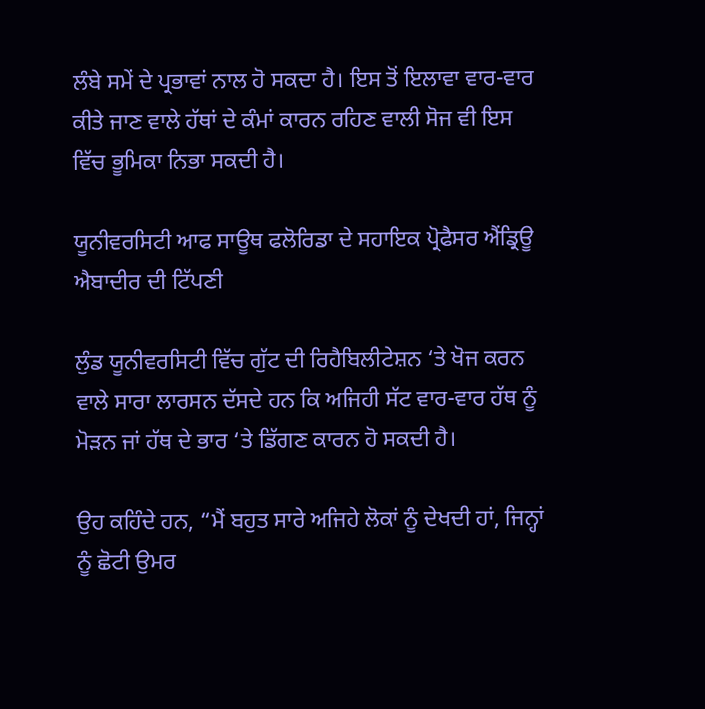ਲੰਬੇ ਸਮੇਂ ਦੇ ਪ੍ਰਭਾਵਾਂ ਨਾਲ ਹੋ ਸਕਦਾ ਹੈ। ਇਸ ਤੋਂ ਇਲਾਵਾ ਵਾਰ-ਵਾਰ ਕੀਤੇ ਜਾਣ ਵਾਲੇ ਹੱਥਾਂ ਦੇ ਕੰਮਾਂ ਕਾਰਨ ਰਹਿਣ ਵਾਲੀ ਸੋਜ ਵੀ ਇਸ ਵਿੱਚ ਭੂਮਿਕਾ ਨਿਭਾ ਸਕਦੀ ਹੈ।

ਯੂਨੀਵਰਸਿਟੀ ਆਫ ਸਾਊਥ ਫਲੋਰਿਡਾ ਦੇ ਸਹਾਇਕ ਪ੍ਰੋਫੈਸਰ ਐਂਡ੍ਰਿਊ ਐਬਾਦੀਰ ਦੀ ਟਿੱਪਣੀ

ਲੁੰਡ ਯੂਨੀਵਰਸਿਟੀ ਵਿੱਚ ਗੁੱਟ ਦੀ ਰਿਹੈਬਿਲੀਟੇਸ਼ਨ ‘ਤੇ ਖੋਜ ਕਰਨ ਵਾਲੇ ਸਾਰਾ ਲਾਰਸਨ ਦੱਸਦੇ ਹਨ ਕਿ ਅਜਿਹੀ ਸੱਟ ਵਾਰ-ਵਾਰ ਹੱਥ ਨੂੰ ਮੋੜਨ ਜਾਂ ਹੱਥ ਦੇ ਭਾਰ ‘ਤੇ ਡਿੱਗਣ ਕਾਰਨ ਹੋ ਸਕਦੀ ਹੈ।

ਉਹ ਕਹਿੰਦੇ ਹਨ, “ਮੈਂ ਬਹੁਤ ਸਾਰੇ ਅਜਿਹੇ ਲੋਕਾਂ ਨੂੰ ਦੇਖਦੀ ਹਾਂ, ਜਿਨ੍ਹਾਂ ਨੂੰ ਛੋਟੀ ਉਮਰ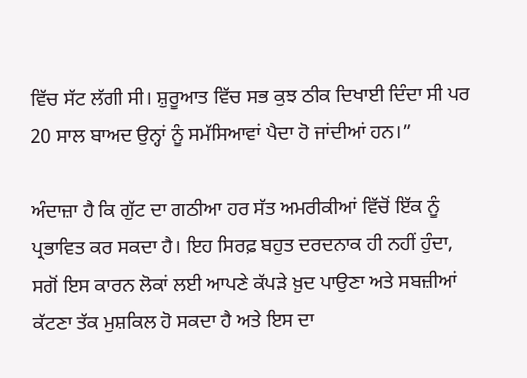ਵਿੱਚ ਸੱਟ ਲੱਗੀ ਸੀ। ਸ਼ੁਰੂਆਤ ਵਿੱਚ ਸਭ ਕੁਝ ਠੀਕ ਦਿਖਾਈ ਦਿੰਦਾ ਸੀ ਪਰ 20 ਸਾਲ ਬਾਅਦ ਉਨ੍ਹਾਂ ਨੂੰ ਸਮੱਸਿਆਵਾਂ ਪੈਦਾ ਹੋ ਜਾਂਦੀਆਂ ਹਨ।”

ਅੰਦਾਜ਼ਾ ਹੈ ਕਿ ਗੁੱਟ ਦਾ ਗਠੀਆ ਹਰ ਸੱਤ ਅਮਰੀਕੀਆਂ ਵਿੱਚੋਂ ਇੱਕ ਨੂੰ ਪ੍ਰਭਾਵਿਤ ਕਰ ਸਕਦਾ ਹੈ। ਇਹ ਸਿਰਫ਼ ਬਹੁਤ ਦਰਦਨਾਕ ਹੀ ਨਹੀਂ ਹੁੰਦਾ, ਸਗੋਂ ਇਸ ਕਾਰਨ ਲੋਕਾਂ ਲਈ ਆਪਣੇ ਕੱਪੜੇ ਖ਼ੁਦ ਪਾਉਣਾ ਅਤੇ ਸਬਜ਼ੀਆਂ ਕੱਟਣਾ ਤੱਕ ਮੁਸ਼ਕਿਲ ਹੋ ਸਕਦਾ ਹੈ ਅਤੇ ਇਸ ਦਾ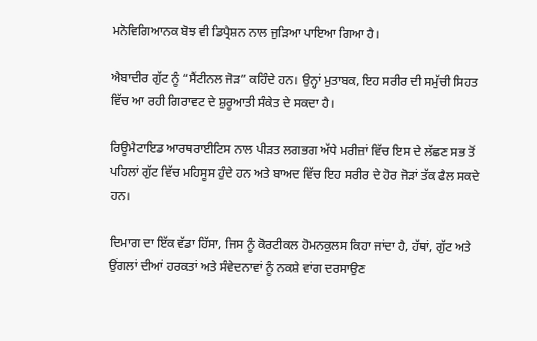ਮਨੋਵਿਗਿਆਨਕ ਬੋਝ ਵੀ ਡਿਪ੍ਰੈਸ਼ਨ ਨਾਲ ਜੁੜਿਆ ਪਾਇਆ ਗਿਆ ਹੈ।

ਐਬਾਦੀਰ ਗੁੱਟ ਨੂੰ “ਸੈਂਟੀਨਲ ਜੋੜ” ਕਹਿੰਦੇ ਹਨ। ਉਨ੍ਹਾਂ ਮੁਤਾਬਕ, ਇਹ ਸਰੀਰ ਦੀ ਸਮੁੱਚੀ ਸਿਹਤ ਵਿੱਚ ਆ ਰਹੀ ਗਿਰਾਵਟ ਦੇ ਸ਼ੁਰੂਆਤੀ ਸੰਕੇਤ ਦੇ ਸਕਦਾ ਹੈ।

ਰਿਊਮੈਟਾਇਡ ਆਰਥਰਾਈਟਿਸ ਨਾਲ ਪੀੜਤ ਲਗਭਗ ਅੱਧੇ ਮਰੀਜ਼ਾਂ ਵਿੱਚ ਇਸ ਦੇ ਲੱਛਣ ਸਭ ਤੋਂ ਪਹਿਲਾਂ ਗੁੱਟ ਵਿੱਚ ਮਹਿਸੂਸ ਹੁੰਦੇ ਹਨ ਅਤੇ ਬਾਅਦ ਵਿੱਚ ਇਹ ਸਰੀਰ ਦੇ ਹੋਰ ਜੋੜਾਂ ਤੱਕ ਫੈਲ ਸਕਦੇ ਹਨ।

ਦਿਮਾਗ ਦਾ ਇੱਕ ਵੱਡਾ ਹਿੱਸਾ, ਜਿਸ ਨੂੰ ਕੋਰਟੀਕਲ ਹੋਮਨਕੁਲਸ ਕਿਹਾ ਜਾਂਦਾ ਹੈ, ਹੱਥਾਂ, ਗੁੱਟ ਅਤੇ ਉਂਗਲਾਂ ਦੀਆਂ ਹਰਕਤਾਂ ਅਤੇ ਸੰਵੇਦਨਾਵਾਂ ਨੂੰ ਨਕਸ਼ੇ ਵਾਂਗ ਦਰਸਾਉਣ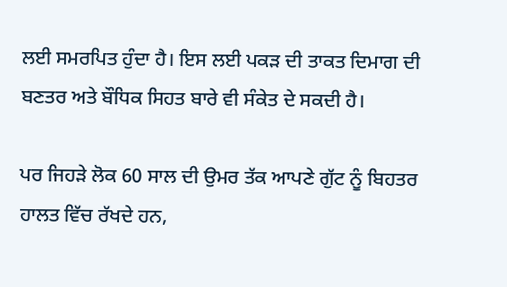ਲਈ ਸਮਰਪਿਤ ਹੁੰਦਾ ਹੈ। ਇਸ ਲਈ ਪਕੜ ਦੀ ਤਾਕਤ ਦਿਮਾਗ ਦੀ ਬਣਤਰ ਅਤੇ ਬੌਧਿਕ ਸਿਹਤ ਬਾਰੇ ਵੀ ਸੰਕੇਤ ਦੇ ਸਕਦੀ ਹੈ।

ਪਰ ਜਿਹੜੇ ਲੋਕ 60 ਸਾਲ ਦੀ ਉਮਰ ਤੱਕ ਆਪਣੇ ਗੁੱਟ ਨੂੰ ਬਿਹਤਰ ਹਾਲਤ ਵਿੱਚ ਰੱਖਦੇ ਹਨ,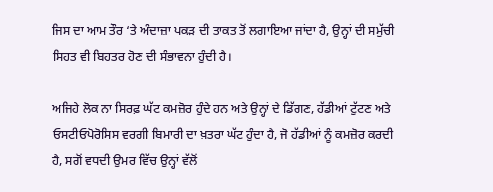ਜਿਸ ਦਾ ਆਮ ਤੌਰ ‘ਤੇ ਅੰਦਾਜ਼ਾ ਪਕੜ ਦੀ ਤਾਕਤ ਤੋਂ ਲਗਾਇਆ ਜਾਂਦਾ ਹੈ, ਉਨ੍ਹਾਂ ਦੀ ਸਮੁੱਚੀ ਸਿਹਤ ਵੀ ਬਿਹਤਰ ਹੋਣ ਦੀ ਸੰਭਾਵਨਾ ਹੁੰਦੀ ਹੈ।

ਅਜਿਹੇ ਲੋਕ ਨਾ ਸਿਰਫ਼ ਘੱਟ ਕਮਜ਼ੋਰ ਹੁੰਦੇ ਹਨ ਅਤੇ ਉਨ੍ਹਾਂ ਦੇ ਡਿੱਗਣ, ਹੱਡੀਆਂ ਟੁੱਟਣ ਅਤੇ ਓਸਟੀਓਪੋਰੋਸਿਸ ਵਰਗੀ ਬਿਮਾਰੀ ਦਾ ਖ਼ਤਰਾ ਘੱਟ ਹੁੰਦਾ ਹੈ, ਜੋ ਹੱਡੀਆਂ ਨੂੰ ਕਮਜ਼ੋਰ ਕਰਦੀ ਹੈ, ਸਗੋਂ ਵਧਦੀ ਉਮਰ ਵਿੱਚ ਉਨ੍ਹਾਂ ਵੱਲੋਂ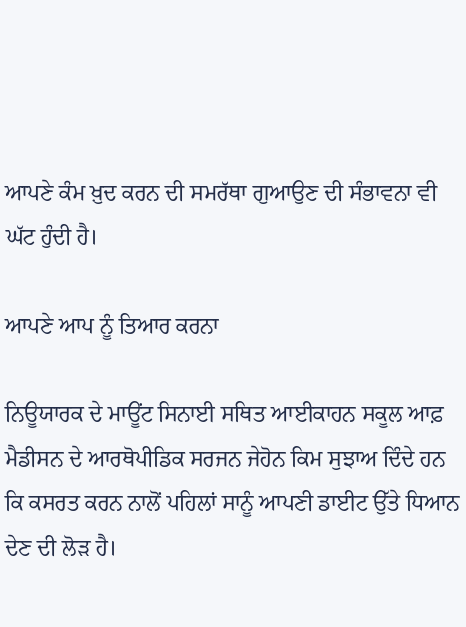ਆਪਣੇ ਕੰਮ ਖ਼ੁਦ ਕਰਨ ਦੀ ਸਮਰੱਥਾ ਗੁਆਉਣ ਦੀ ਸੰਭਾਵਨਾ ਵੀ ਘੱਟ ਹੁੰਦੀ ਹੈ।

ਆਪਣੇ ਆਪ ਨੂੰ ਤਿਆਰ ਕਰਨਾ

ਨਿਊਯਾਰਕ ਦੇ ਮਾਊਂਟ ਸਿਨਾਈ ਸਥਿਤ ਆਈਕਾਹਨ ਸਕੂਲ ਆਫ਼ ਮੈਡੀਸਨ ਦੇ ਆਰਥੋਪੀਡਿਕ ਸਰਜਨ ਜੇਹੋਨ ਕਿਮ ਸੁਝਾਅ ਦਿੰਦੇ ਹਨ ਕਿ ਕਸਰਤ ਕਰਨ ਨਾਲੋਂ ਪਹਿਲਾਂ ਸਾਨੂੰ ਆਪਣੀ ਡਾਈਟ ਉੱਤੇ ਧਿਆਨ ਦੇਣ ਦੀ ਲੋੜ ਹੈ।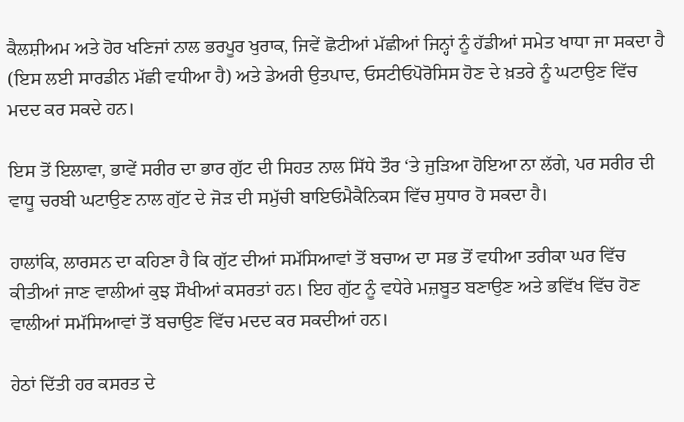ਕੈਲਸ਼ੀਅਮ ਅਤੇ ਹੋਰ ਖਣਿਜਾਂ ਨਾਲ ਭਰਪੂਰ ਖੁਰਾਕ, ਜਿਵੇਂ ਛੋਟੀਆਂ ਮੱਛੀਆਂ ਜਿਨ੍ਹਾਂ ਨੂੰ ਹੱਡੀਆਂ ਸਮੇਤ ਖਾਧਾ ਜਾ ਸਕਦਾ ਹੈ (ਇਸ ਲਈ ਸਾਰਡੀਨ ਮੱਛੀ ਵਧੀਆ ਹੈ) ਅਤੇ ਡੇਅਰੀ ਉਤਪਾਦ, ਓਸਟੀਓਪੋਰੋਸਿਸ ਹੋਣ ਦੇ ਖ਼ਤਰੇ ਨੂੰ ਘਟਾਉਣ ਵਿੱਚ ਮਦਦ ਕਰ ਸਕਦੇ ਹਨ।

ਇਸ ਤੋਂ ਇਲਾਵਾ, ਭਾਵੇਂ ਸਰੀਰ ਦਾ ਭਾਰ ਗੁੱਟ ਦੀ ਸਿਹਤ ਨਾਲ ਸਿੱਧੇ ਤੌਰ ‘ਤੇ ਜੁੜਿਆ ਹੋਇਆ ਨਾ ਲੱਗੇ, ਪਰ ਸਰੀਰ ਦੀ ਵਾਧੂ ਚਰਬੀ ਘਟਾਉਣ ਨਾਲ ਗੁੱਟ ਦੇ ਜੋੜ ਦੀ ਸਮੁੱਚੀ ਬਾਇਓਮੈਕੈਨਿਕਸ ਵਿੱਚ ਸੁਧਾਰ ਹੋ ਸਕਦਾ ਹੈ।

ਹਾਲਾਂਕਿ, ਲਾਰਸਨ ਦਾ ਕਹਿਣਾ ਹੈ ਕਿ ਗੁੱਟ ਦੀਆਂ ਸਮੱਸਿਆਵਾਂ ਤੋਂ ਬਚਾਅ ਦਾ ਸਭ ਤੋਂ ਵਧੀਆ ਤਰੀਕਾ ਘਰ ਵਿੱਚ ਕੀਤੀਆਂ ਜਾਣ ਵਾਲੀਆਂ ਕੁਝ ਸੌਖੀਆਂ ਕਸਰਤਾਂ ਹਨ। ਇਹ ਗੁੱਟ ਨੂੰ ਵਧੇਰੇ ਮਜ਼ਬੂਤ ਬਣਾਉਣ ਅਤੇ ਭਵਿੱਖ ਵਿੱਚ ਹੋਣ ਵਾਲੀਆਂ ਸਮੱਸਿਆਵਾਂ ਤੋਂ ਬਚਾਉਣ ਵਿੱਚ ਮਦਦ ਕਰ ਸਕਦੀਆਂ ਹਨ।

ਹੇਠਾਂ ਦਿੱਤੀ ਹਰ ਕਸਰਤ ਦੇ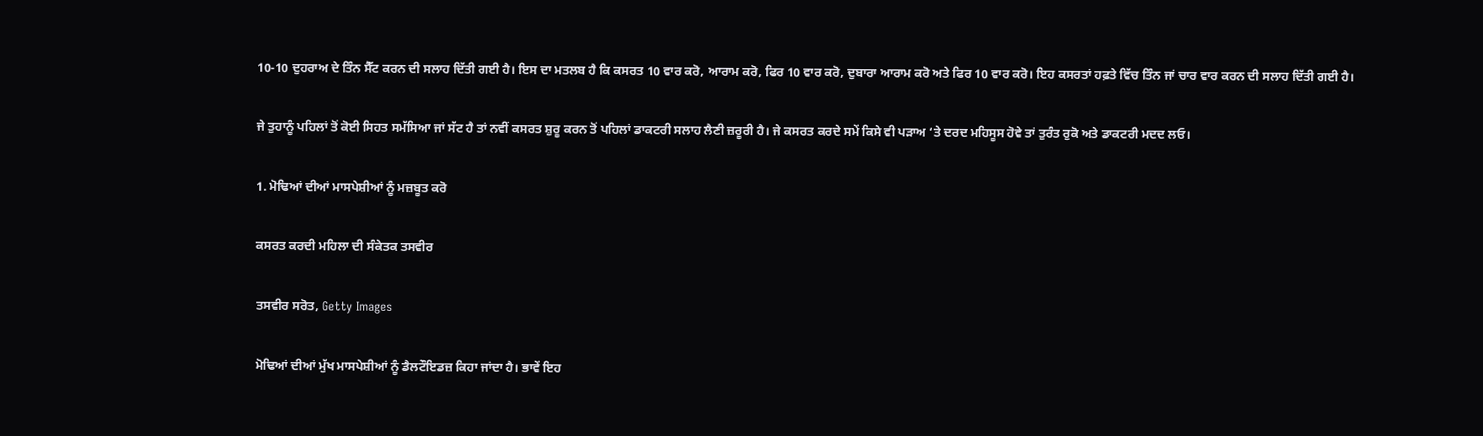10-10 ਦੁਹਰਾਅ ਦੇ ਤਿੰਨ ਸੈੱਟ ਕਰਨ ਦੀ ਸਲਾਹ ਦਿੱਤੀ ਗਈ ਹੈ। ਇਸ ਦਾ ਮਤਲਬ ਹੈ ਕਿ ਕਸਰਤ 10 ਵਾਰ ਕਰੋ, ਆਰਾਮ ਕਰੋ, ਫਿਰ 10 ਵਾਰ ਕਰੋ, ਦੁਬਾਰਾ ਆਰਾਮ ਕਰੋ ਅਤੇ ਫਿਰ 10 ਵਾਰ ਕਰੋ। ਇਹ ਕਸਰਤਾਂ ਹਫ਼ਤੇ ਵਿੱਚ ਤਿੰਨ ਜਾਂ ਚਾਰ ਵਾਰ ਕਰਨ ਦੀ ਸਲਾਹ ਦਿੱਤੀ ਗਈ ਹੈ।

ਜੇ ਤੁਹਾਨੂੰ ਪਹਿਲਾਂ ਤੋਂ ਕੋਈ ਸਿਹਤ ਸਮੱਸਿਆ ਜਾਂ ਸੱਟ ਹੈ ਤਾਂ ਨਵੀਂ ਕਸਰਤ ਸ਼ੁਰੂ ਕਰਨ ਤੋਂ ਪਹਿਲਾਂ ਡਾਕਟਰੀ ਸਲਾਹ ਲੈਣੀ ਜ਼ਰੂਰੀ ਹੈ। ਜੇ ਕਸਰਤ ਕਰਦੇ ਸਮੇਂ ਕਿਸੇ ਵੀ ਪੜਾਅ ‘ਤੇ ਦਰਦ ਮਹਿਸੂਸ ਹੋਵੇ ਤਾਂ ਤੁਰੰਤ ਰੁਕੋ ਅਤੇ ਡਾਕਟਰੀ ਮਦਦ ਲਓ।

1. ਮੋਢਿਆਂ ਦੀਆਂ ਮਾਸਪੇਸ਼ੀਆਂ ਨੂੰ ਮਜ਼ਬੂਤ ਕਰੋ

ਕਸਰਤ ਕਰਦੀ ਮਹਿਲਾ ਦੀ ਸੰਕੇਤਕ ਤਸਵੀਰ

ਤਸਵੀਰ ਸਰੋਤ, Getty Images

ਮੋਢਿਆਂ ਦੀਆਂ ਮੁੱਖ ਮਾਸਪੇਸ਼ੀਆਂ ਨੂੰ ਡੈਲਟੌਇਡਜ਼ ਕਿਹਾ ਜਾਂਦਾ ਹੈ। ਭਾਵੇਂ ਇਹ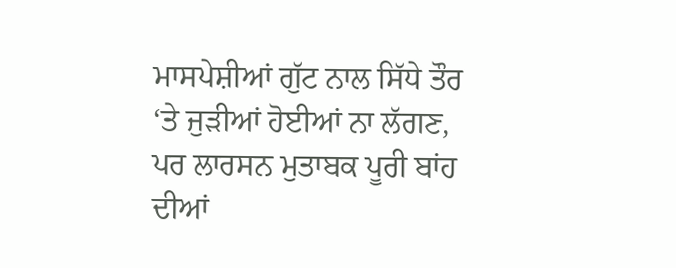ਮਾਸਪੇਸ਼ੀਆਂ ਗੁੱਟ ਨਾਲ ਸਿੱਧੇ ਤੌਰ ‘ਤੇ ਜੁੜੀਆਂ ਹੋਈਆਂ ਨਾ ਲੱਗਣ, ਪਰ ਲਾਰਸਨ ਮੁਤਾਬਕ ਪੂਰੀ ਬਾਂਹ ਦੀਆਂ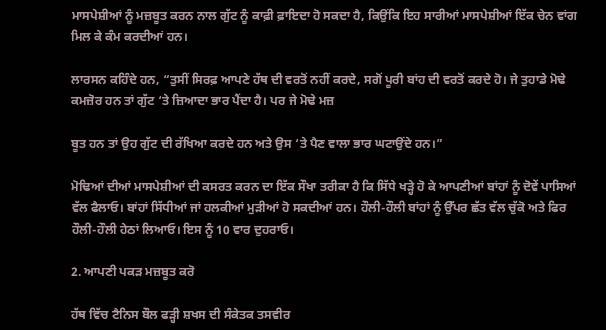ਮਾਸਪੇਸ਼ੀਆਂ ਨੂੰ ਮਜ਼ਬੂਤ ਕਰਨ ਨਾਲ ਗੁੱਟ ਨੂੰ ਕਾਫ਼ੀ ਫ਼ਾਇਦਾ ਹੋ ਸਕਦਾ ਹੈ, ਕਿਉਂਕਿ ਇਹ ਸਾਰੀਆਂ ਮਾਸਪੇਸ਼ੀਆਂ ਇੱਕ ਚੇਨ ਵਾਂਗ ਮਿਲ ਕੇ ਕੰਮ ਕਰਦੀਆਂ ਹਨ।

ਲਾਰਸਨ ਕਹਿੰਦੇ ਹਨ, “ਤੁਸੀਂ ਸਿਰਫ਼ ਆਪਣੇ ਹੱਥ ਦੀ ਵਰਤੋਂ ਨਹੀਂ ਕਰਦੇ, ਸਗੋਂ ਪੂਰੀ ਬਾਂਹ ਦੀ ਵਰਤੋਂ ਕਰਦੇ ਹੋ। ਜੇ ਤੁਹਾਡੇ ਮੋਢੇ ਕਮਜ਼ੋਰ ਹਨ ਤਾਂ ਗੁੱਟ ‘ਤੇ ਜ਼ਿਆਦਾ ਭਾਰ ਪੈਂਦਾ ਹੈ। ਪਰ ਜੇ ਮੋਢੇ ਮਜ਼

ਬੂਤ ਹਨ ਤਾਂ ਉਹ ਗੁੱਟ ਦੀ ਰੱਖਿਆ ਕਰਦੇ ਹਨ ਅਤੇ ਉਸ ‘ਤੇ ਪੈਣ ਵਾਲਾ ਭਾਰ ਘਟਾਉਂਦੇ ਹਨ।”

ਮੋਢਿਆਂ ਦੀਆਂ ਮਾਸਪੇਸ਼ੀਆਂ ਦੀ ਕਸਰਤ ਕਰਨ ਦਾ ਇੱਕ ਸੌਖਾ ਤਰੀਕਾ ਹੈ ਕਿ ਸਿੱਧੇ ਖੜ੍ਹੇ ਹੋ ਕੇ ਆਪਣੀਆਂ ਬਾਂਹਾਂ ਨੂੰ ਦੋਵੇਂ ਪਾਸਿਆਂ ਵੱਲ ਫੈਲਾਓ। ਬਾਂਹਾਂ ਸਿੱਧੀਆਂ ਜਾਂ ਹਲਕੀਆਂ ਮੁੜੀਆਂ ਹੋ ਸਕਦੀਆਂ ਹਨ। ਹੌਲੀ-ਹੌਲੀ ਬਾਂਹਾਂ ਨੂੰ ਉੱਪਰ ਛੱਤ ਵੱਲ ਚੁੱਕੋ ਅਤੇ ਫਿਰ ਹੌਲੀ-ਹੌਲੀ ਹੇਠਾਂ ਲਿਆਓ। ਇਸ ਨੂੰ 10 ਵਾਰ ਦੁਹਰਾਓ।

2. ਆਪਣੀ ਪਕੜ ਮਜ਼ਬੂਤ ਕਰੋ

ਹੱਥ ਵਿੱਚ ਟੈਨਿਸ ਬੌਲ ਫੜ੍ਹੀ ਸ਼ਖਸ ਦੀ ਸੰਕੇਤਕ ਤਸਵੀਰ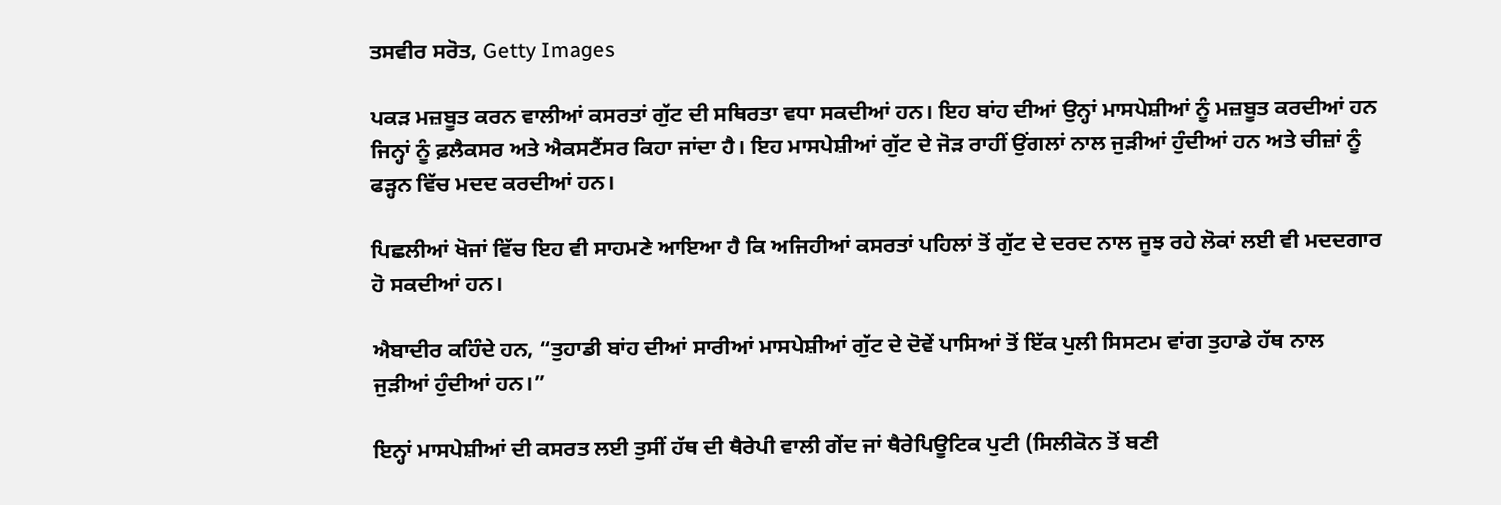ਤਸਵੀਰ ਸਰੋਤ, Getty Images

ਪਕੜ ਮਜ਼ਬੂਤ ਕਰਨ ਵਾਲੀਆਂ ਕਸਰਤਾਂ ਗੁੱਟ ਦੀ ਸਥਿਰਤਾ ਵਧਾ ਸਕਦੀਆਂ ਹਨ। ਇਹ ਬਾਂਹ ਦੀਆਂ ਉਨ੍ਹਾਂ ਮਾਸਪੇਸ਼ੀਆਂ ਨੂੰ ਮਜ਼ਬੂਤ ਕਰਦੀਆਂ ਹਨ ਜਿਨ੍ਹਾਂ ਨੂੰ ਫ਼ਲੈਕਸਰ ਅਤੇ ਐਕਸਟੈਂਸਰ ਕਿਹਾ ਜਾਂਦਾ ਹੈ। ਇਹ ਮਾਸਪੇਸ਼ੀਆਂ ਗੁੱਟ ਦੇ ਜੋੜ ਰਾਹੀਂ ਉਂਗਲਾਂ ਨਾਲ ਜੁੜੀਆਂ ਹੁੰਦੀਆਂ ਹਨ ਅਤੇ ਚੀਜ਼ਾਂ ਨੂੰ ਫੜ੍ਹਨ ਵਿੱਚ ਮਦਦ ਕਰਦੀਆਂ ਹਨ।

ਪਿਛਲੀਆਂ ਖੋਜਾਂ ਵਿੱਚ ਇਹ ਵੀ ਸਾਹਮਣੇ ਆਇਆ ਹੈ ਕਿ ਅਜਿਹੀਆਂ ਕਸਰਤਾਂ ਪਹਿਲਾਂ ਤੋਂ ਗੁੱਟ ਦੇ ਦਰਦ ਨਾਲ ਜੂਝ ਰਹੇ ਲੋਕਾਂ ਲਈ ਵੀ ਮਦਦਗਾਰ ਹੋ ਸਕਦੀਆਂ ਹਨ।

ਐਬਾਦੀਰ ਕਹਿੰਦੇ ਹਨ, “ਤੁਹਾਡੀ ਬਾਂਹ ਦੀਆਂ ਸਾਰੀਆਂ ਮਾਸਪੇਸ਼ੀਆਂ ਗੁੱਟ ਦੇ ਦੋਵੇਂ ਪਾਸਿਆਂ ਤੋਂ ਇੱਕ ਪੁਲੀ ਸਿਸਟਮ ਵਾਂਗ ਤੁਹਾਡੇ ਹੱਥ ਨਾਲ ਜੁੜੀਆਂ ਹੁੰਦੀਆਂ ਹਨ।”

ਇਨ੍ਹਾਂ ਮਾਸਪੇਸ਼ੀਆਂ ਦੀ ਕਸਰਤ ਲਈ ਤੁਸੀਂ ਹੱਥ ਦੀ ਥੈਰੇਪੀ ਵਾਲੀ ਗੇਂਦ ਜਾਂ ਥੈਰੇਪਿਊਟਿਕ ਪੁਟੀ (ਸਿਲੀਕੋਨ ਤੋਂ ਬਣੀ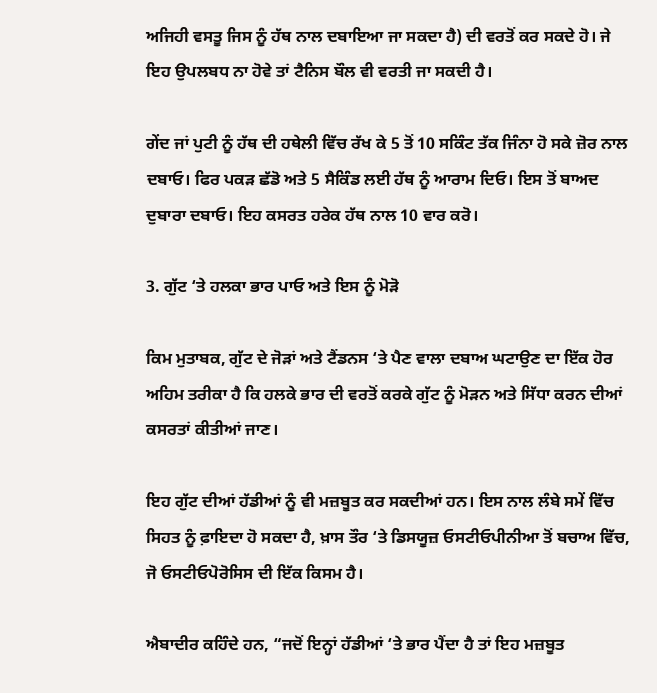ਅਜਿਹੀ ਵਸਤੂ ਜਿਸ ਨੂੰ ਹੱਥ ਨਾਲ ਦਬਾਇਆ ਜਾ ਸਕਦਾ ਹੈ) ਦੀ ਵਰਤੋਂ ਕਰ ਸਕਦੇ ਹੋ। ਜੇ ਇਹ ਉਪਲਬਧ ਨਾ ਹੋਵੇ ਤਾਂ ਟੈਨਿਸ ਬੌਲ ਵੀ ਵਰਤੀ ਜਾ ਸਕਦੀ ਹੈ।

ਗੇਂਦ ਜਾਂ ਪੁਟੀ ਨੂੰ ਹੱਥ ਦੀ ਹਥੇਲੀ ਵਿੱਚ ਰੱਖ ਕੇ 5 ਤੋਂ 10 ਸਕਿੰਟ ਤੱਕ ਜਿੰਨਾ ਹੋ ਸਕੇ ਜ਼ੋਰ ਨਾਲ ਦਬਾਓ। ਫਿਰ ਪਕੜ ਛੱਡੋ ਅਤੇ 5 ਸੈਕਿੰਡ ਲਈ ਹੱਥ ਨੂੰ ਆਰਾਮ ਦਿਓ। ਇਸ ਤੋਂ ਬਾਅਦ ਦੁਬਾਰਾ ਦਬਾਓ। ਇਹ ਕਸਰਤ ਹਰੇਕ ਹੱਥ ਨਾਲ 10 ਵਾਰ ਕਰੋ।

3. ਗੁੱਟ ‘ਤੇ ਹਲਕਾ ਭਾਰ ਪਾਓ ਅਤੇ ਇਸ ਨੂੰ ਮੋੜੋ

ਕਿਮ ਮੁਤਾਬਕ, ਗੁੱਟ ਦੇ ਜੋੜਾਂ ਅਤੇ ਟੈਂਡਨਸ ‘ਤੇ ਪੈਣ ਵਾਲਾ ਦਬਾਅ ਘਟਾਉਣ ਦਾ ਇੱਕ ਹੋਰ ਅਹਿਮ ਤਰੀਕਾ ਹੈ ਕਿ ਹਲਕੇ ਭਾਰ ਦੀ ਵਰਤੋਂ ਕਰਕੇ ਗੁੱਟ ਨੂੰ ਮੋੜਨ ਅਤੇ ਸਿੱਧਾ ਕਰਨ ਦੀਆਂ ਕਸਰਤਾਂ ਕੀਤੀਆਂ ਜਾਣ।

ਇਹ ਗੁੱਟ ਦੀਆਂ ਹੱਡੀਆਂ ਨੂੰ ਵੀ ਮਜ਼ਬੂਤ ਕਰ ਸਕਦੀਆਂ ਹਨ। ਇਸ ਨਾਲ ਲੰਬੇ ਸਮੇਂ ਵਿੱਚ ਸਿਹਤ ਨੂੰ ਫ਼ਾਇਦਾ ਹੋ ਸਕਦਾ ਹੈ, ਖ਼ਾਸ ਤੌਰ ‘ਤੇ ਡਿਸਯੂਜ਼ ਓਸਟੀਓਪੀਨੀਆ ਤੋਂ ਬਚਾਅ ਵਿੱਚ, ਜੋ ਓਸਟੀਓਪੋਰੋਸਿਸ ਦੀ ਇੱਕ ਕਿਸਮ ਹੈ।

ਐਬਾਦੀਰ ਕਹਿੰਦੇ ਹਨ, “ਜਦੋਂ ਇਨ੍ਹਾਂ ਹੱਡੀਆਂ ‘ਤੇ ਭਾਰ ਪੈਂਦਾ ਹੈ ਤਾਂ ਇਹ ਮਜ਼ਬੂਤ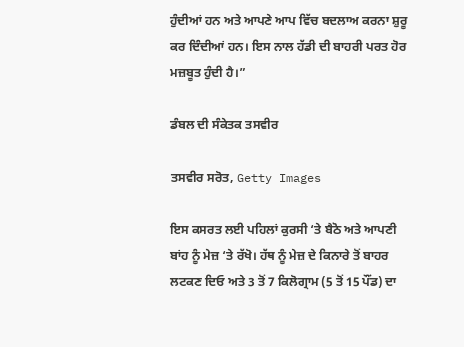ਹੁੰਦੀਆਂ ਹਨ ਅਤੇ ਆਪਣੇ ਆਪ ਵਿੱਚ ਬਦਲਾਅ ਕਰਨਾ ਸ਼ੁਰੂ ਕਰ ਦਿੰਦੀਆਂ ਹਨ। ਇਸ ਨਾਲ ਹੱਡੀ ਦੀ ਬਾਹਰੀ ਪਰਤ ਹੋਰ ਮਜ਼ਬੂਤ ਹੁੰਦੀ ਹੈ।”

ਡੰਬਲ ਦੀ ਸੰਕੇਤਕ ਤਸਵੀਰ

ਤਸਵੀਰ ਸਰੋਤ, Getty Images

ਇਸ ਕਸਰਤ ਲਈ ਪਹਿਲਾਂ ਕੁਰਸੀ ‘ਤੇ ਬੈਠੋ ਅਤੇ ਆਪਣੀ ਬਾਂਹ ਨੂੰ ਮੇਜ਼ ‘ਤੇ ਰੱਖੋ। ਹੱਥ ਨੂੰ ਮੇਜ਼ ਦੇ ਕਿਨਾਰੇ ਤੋਂ ਬਾਹਰ ਲਟਕਣ ਦਿਓ ਅਤੇ 3 ਤੋਂ 7 ਕਿਲੋਗ੍ਰਾਮ (5 ਤੋਂ 15 ਪੌਂਡ) ਦਾ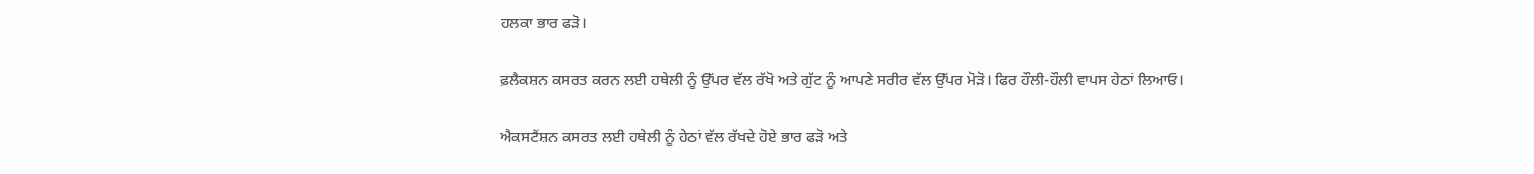ਹਲਕਾ ਭਾਰ ਫੜੋ।

ਫ਼ਲੈਕਸ਼ਨ ਕਸਰਤ ਕਰਨ ਲਈ ਹਥੇਲੀ ਨੂੰ ਉੱਪਰ ਵੱਲ ਰੱਖੋ ਅਤੇ ਗੁੱਟ ਨੂੰ ਆਪਣੇ ਸਰੀਰ ਵੱਲ ਉੱਪਰ ਮੋੜੋ। ਫਿਰ ਹੌਲੀ-ਹੌਲੀ ਵਾਪਸ ਹੇਠਾਂ ਲਿਆਓ।

ਐਕਸਟੈਂਸ਼ਨ ਕਸਰਤ ਲਈ ਹਥੇਲੀ ਨੂੰ ਹੇਠਾਂ ਵੱਲ ਰੱਖਦੇ ਹੋਏ ਭਾਰ ਫੜੋ ਅਤੇ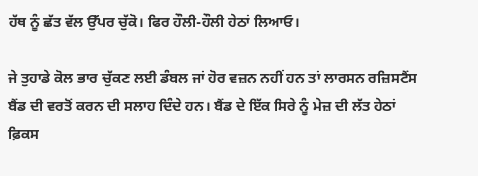ਹੱਥ ਨੂੰ ਛੱਤ ਵੱਲ ਉੱਪਰ ਚੁੱਕੋ। ਫਿਰ ਹੌਲੀ-ਹੌਲੀ ਹੇਠਾਂ ਲਿਆਓ।

ਜੇ ਤੁਹਾਡੇ ਕੋਲ ਭਾਰ ਚੁੱਕਣ ਲਈ ਡੰਬਲ ਜਾਂ ਹੋਰ ਵਜ਼ਨ ਨਹੀਂ ਹਨ ਤਾਂ ਲਾਰਸਨ ਰਜ਼ਿਸਟੈਂਸ ਬੈਂਡ ਦੀ ਵਰਤੋਂ ਕਰਨ ਦੀ ਸਲਾਹ ਦਿੰਦੇ ਹਨ। ਬੈਂਡ ਦੇ ਇੱਕ ਸਿਰੇ ਨੂੰ ਮੇਜ਼ ਦੀ ਲੱਤ ਹੇਠਾਂ ਫ਼ਿਕਸ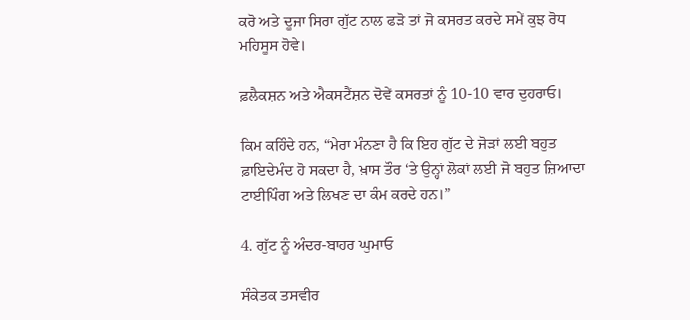ਕਰੋ ਅਤੇ ਦੂਜਾ ਸਿਰਾ ਗੁੱਟ ਨਾਲ ਫੜੋ ਤਾਂ ਜੋ ਕਸਰਤ ਕਰਦੇ ਸਮੇਂ ਕੁਝ ਰੋਧ ਮਹਿਸੂਸ ਹੋਵੇ।

ਫ਼ਲੈਕਸ਼ਨ ਅਤੇ ਐਕਸਟੈਂਸ਼ਨ ਦੋਵੇਂ ਕਸਰਤਾਂ ਨੂੰ 10-10 ਵਾਰ ਦੁਹਰਾਓ।

ਕਿਮ ਕਹਿੰਦੇ ਹਨ, “ਮੇਰਾ ਮੰਨਣਾ ਹੈ ਕਿ ਇਹ ਗੁੱਟ ਦੇ ਜੋੜਾਂ ਲਈ ਬਹੁਤ ਫ਼ਾਇਦੇਮੰਦ ਹੋ ਸਕਦਾ ਹੈ, ਖ਼ਾਸ ਤੌਰ ‘ਤੇ ਉਨ੍ਹਾਂ ਲੋਕਾਂ ਲਈ ਜੋ ਬਹੁਤ ਜ਼ਿਆਦਾ ਟਾਈਪਿੰਗ ਅਤੇ ਲਿਖਣ ਦਾ ਕੰਮ ਕਰਦੇ ਹਨ।”

4. ਗੁੱਟ ਨੂੰ ਅੰਦਰ-ਬਾਹਰ ਘੁਮਾਓ

ਸੰਕੇਤਕ ਤਸਵੀਰ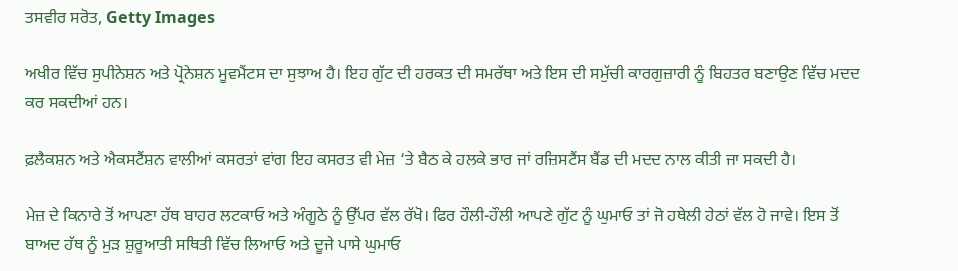ਤਸਵੀਰ ਸਰੋਤ, Getty Images

ਅਖੀਰ ਵਿੱਚ ਸੁਪੀਨੇਸ਼ਨ ਅਤੇ ਪ੍ਰੋਨੇਸ਼ਨ ਮੂਵਮੈਂਟਸ ਦਾ ਸੁਝਾਅ ਹੈ। ਇਹ ਗੁੱਟ ਦੀ ਹਰਕਤ ਦੀ ਸਮਰੱਥਾ ਅਤੇ ਇਸ ਦੀ ਸਮੁੱਚੀ ਕਾਰਗੁਜ਼ਾਰੀ ਨੂੰ ਬਿਹਤਰ ਬਣਾਉਣ ਵਿੱਚ ਮਦਦ ਕਰ ਸਕਦੀਆਂ ਹਨ।

ਫ਼ਲੈਕਸ਼ਨ ਅਤੇ ਐਕਸਟੈਂਸ਼ਨ ਵਾਲੀਆਂ ਕਸਰਤਾਂ ਵਾਂਗ ਇਹ ਕਸਰਤ ਵੀ ਮੇਜ਼ ‘ਤੇ ਬੈਠ ਕੇ ਹਲਕੇ ਭਾਰ ਜਾਂ ਰਜ਼ਿਸਟੈਂਸ ਬੈਂਡ ਦੀ ਮਦਦ ਨਾਲ ਕੀਤੀ ਜਾ ਸਕਦੀ ਹੈ।

ਮੇਜ਼ ਦੇ ਕਿਨਾਰੇ ਤੋਂ ਆਪਣਾ ਹੱਥ ਬਾਹਰ ਲਟਕਾਓ ਅਤੇ ਅੰਗੂਠੇ ਨੂੰ ਉੱਪਰ ਵੱਲ ਰੱਖੋ। ਫਿਰ ਹੌਲੀ-ਹੌਲੀ ਆਪਣੇ ਗੁੱਟ ਨੂੰ ਘੁਮਾਓ ਤਾਂ ਜੋ ਹਥੇਲੀ ਹੇਠਾਂ ਵੱਲ ਹੋ ਜਾਵੇ। ਇਸ ਤੋਂ ਬਾਅਦ ਹੱਥ ਨੂੰ ਮੁੜ ਸ਼ੁਰੂਆਤੀ ਸਥਿਤੀ ਵਿੱਚ ਲਿਆਓ ਅਤੇ ਦੂਜੇ ਪਾਸੇ ਘੁਮਾਓ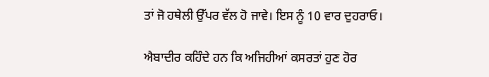ਤਾਂ ਜੋ ਹਥੇਲੀ ਉੱਪਰ ਵੱਲ ਹੋ ਜਾਵੇ। ਇਸ ਨੂੰ 10 ਵਾਰ ਦੁਹਰਾਓ।

ਐਬਾਦੀਰ ਕਹਿੰਦੇ ਹਨ ਕਿ ਅਜਿਹੀਆਂ ਕਸਰਤਾਂ ਹੁਣ ਹੋਰ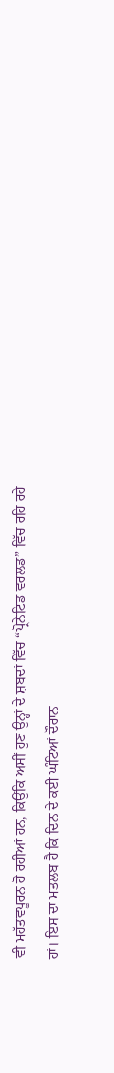ਵੀ ਮਹੱਤਵਪੂਰਨ ਹੋ ਰਹੀਆਂ ਹਨ, ਕਿਉਂਕਿ ਅਸੀਂ ਹੁਣ ਉਨ੍ਹਾਂ ਦੇ ਸ਼ਬਦਾਂ ਵਿੱਚ “ਪ੍ਰੋਨੇਟਿਡ ਵਰਲਡ” ਵਿੱਚ ਰਹਿ ਰਹੇ ਹਾਂ। ਇਸ ਦਾ ਮਤਲਬ ਹੈ ਕਿ ਦਿਨ ਦੇ ਕਈ ਘੰਟਿਆਂ ਦੌਰਾਨ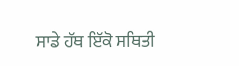ਸਾਡੇ ਹੱਥ ਇੱਕੋ ਸਥਿਤੀ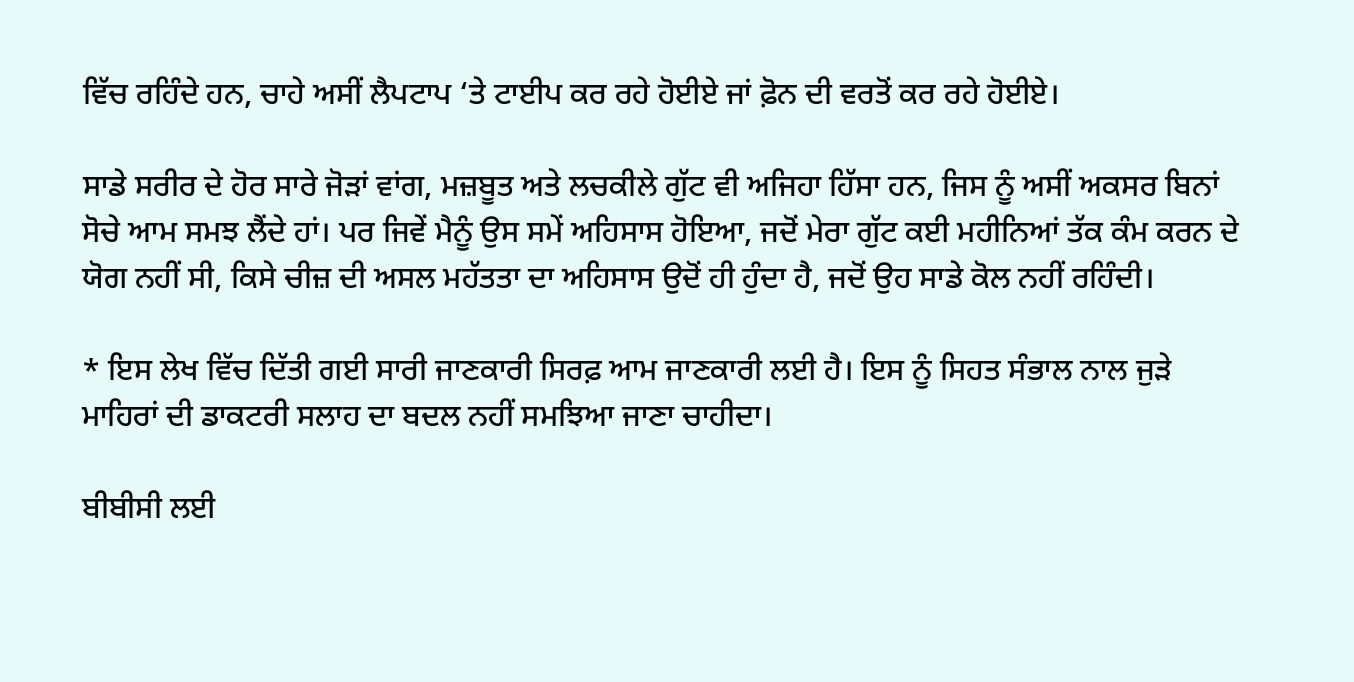ਵਿੱਚ ਰਹਿੰਦੇ ਹਨ, ਚਾਹੇ ਅਸੀਂ ਲੈਪਟਾਪ ‘ਤੇ ਟਾਈਪ ਕਰ ਰਹੇ ਹੋਈਏ ਜਾਂ ਫ਼ੋਨ ਦੀ ਵਰਤੋਂ ਕਰ ਰਹੇ ਹੋਈਏ।

ਸਾਡੇ ਸਰੀਰ ਦੇ ਹੋਰ ਸਾਰੇ ਜੋੜਾਂ ਵਾਂਗ, ਮਜ਼ਬੂਤ ਅਤੇ ਲਚਕੀਲੇ ਗੁੱਟ ਵੀ ਅਜਿਹਾ ਹਿੱਸਾ ਹਨ, ਜਿਸ ਨੂੰ ਅਸੀਂ ਅਕਸਰ ਬਿਨਾਂ ਸੋਚੇ ਆਮ ਸਮਝ ਲੈਂਦੇ ਹਾਂ। ਪਰ ਜਿਵੇਂ ਮੈਨੂੰ ਉਸ ਸਮੇਂ ਅਹਿਸਾਸ ਹੋਇਆ, ਜਦੋਂ ਮੇਰਾ ਗੁੱਟ ਕਈ ਮਹੀਨਿਆਂ ਤੱਕ ਕੰਮ ਕਰਨ ਦੇ ਯੋਗ ਨਹੀਂ ਸੀ, ਕਿਸੇ ਚੀਜ਼ ਦੀ ਅਸਲ ਮਹੱਤਤਾ ਦਾ ਅਹਿਸਾਸ ਉਦੋਂ ਹੀ ਹੁੰਦਾ ਹੈ, ਜਦੋਂ ਉਹ ਸਾਡੇ ਕੋਲ ਨਹੀਂ ਰਹਿੰਦੀ।

* ਇਸ ਲੇਖ ਵਿੱਚ ਦਿੱਤੀ ਗਈ ਸਾਰੀ ਜਾਣਕਾਰੀ ਸਿਰਫ਼ ਆਮ ਜਾਣਕਾਰੀ ਲਈ ਹੈ। ਇਸ ਨੂੰ ਸਿਹਤ ਸੰਭਾਲ ਨਾਲ ਜੁੜੇ ਮਾਹਿਰਾਂ ਦੀ ਡਾਕਟਰੀ ਸਲਾਹ ਦਾ ਬਦਲ ਨਹੀਂ ਸਮਝਿਆ ਜਾਣਾ ਚਾਹੀਦਾ।

ਬੀਬੀਸੀ ਲਈ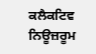ਕਲੈਕਟਿਵ ਨਿਊਜ਼ਰੂਮ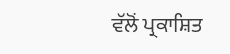ਵੱਲੋਂ ਪ੍ਰਕਾਸ਼ਿਤ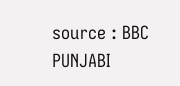source : BBC PUNJABI